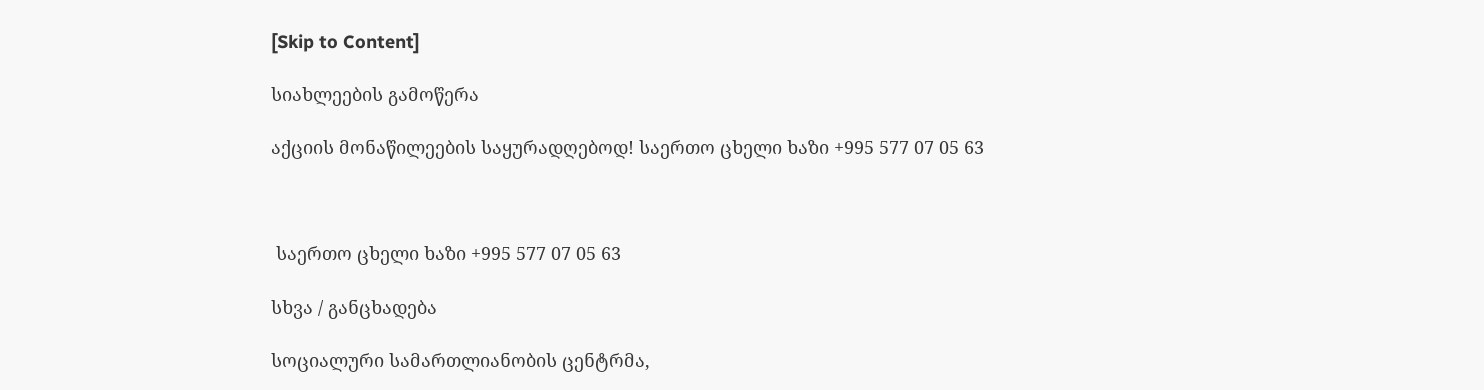[Skip to Content]

სიახლეების გამოწერა

აქციის მონაწილეების საყურადღებოდ! საერთო ცხელი ხაზი +995 577 07 05 63



 საერთო ცხელი ხაზი +995 577 07 05 63

სხვა / განცხადება

სოციალური სამართლიანობის ცენტრმა,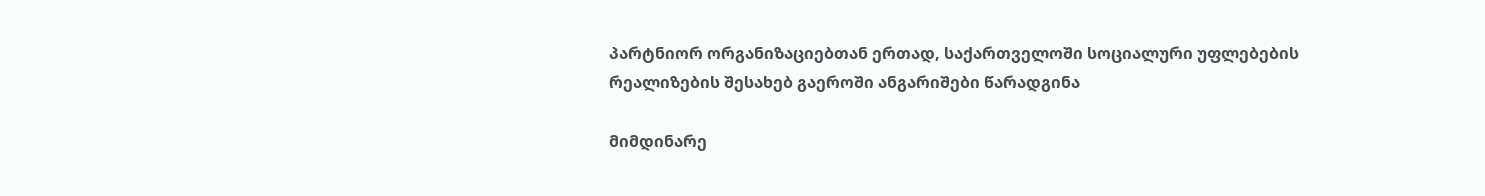პარტნიორ ორგანიზაციებთან ერთად, საქართველოში სოციალური უფლებების რეალიზების შესახებ გაეროში ანგარიშები წარადგინა

მიმდინარე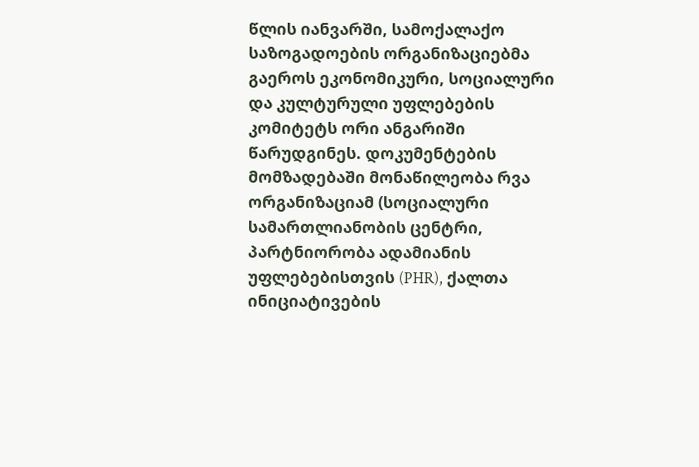წლის იანვარში, სამოქალაქო საზოგადოების ორგანიზაციებმა გაეროს ეკონომიკური, სოციალური და კულტურული უფლებების კომიტეტს ორი ანგარიში წარუდგინეს. დოკუმენტების მომზადებაში მონაწილეობა რვა ორგანიზაციამ (სოციალური სამართლიანობის ცენტრი, პარტნიორობა ადამიანის უფლებებისთვის (PHR), ქალთა ინიციატივების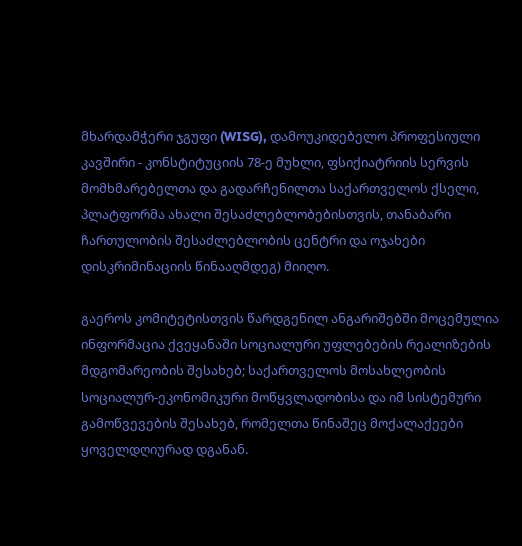მხარდამჭერი ჯგუფი (WISG), დამოუკიდებელო პროფესიული კავშირი - კონსტიტუციის 78-ე მუხლი, ფსიქიატრიის სერვის მომხმარებელთა და გადარჩენილთა საქართველოს ქსელი, პლატფორმა ახალი შესაძლებლობებისთვის, თანაბარი ჩართულობის შესაძლებლობის ცენტრი და ოჯახები დისკრიმინაციის წინააღმდეგ) მიიღო.

გაეროს კომიტეტისთვის წარდგენილ ანგარიშებში მოცემულია ინფორმაცია ქვეყანაში სოციალური უფლებების რეალიზების მდგომარეობის შესახებ; საქართველოს მოსახლეობის სოციალურ-ეკონომიკური მოწყვლადობისა და იმ სისტემური გამოწვევების შესახებ, რომელთა წინაშეც მოქალაქეები ყოველდღიურად დგანან.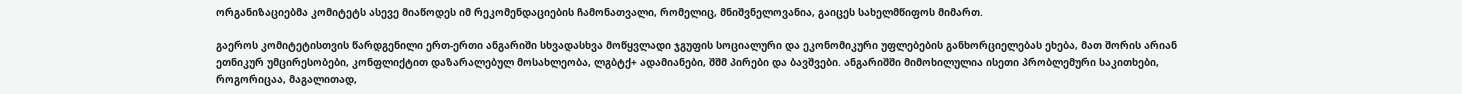ორგანიზაციებმა კომიტეტს ასევე მიაწოდეს იმ რეკომენდაციების ჩამონათვალი, რომელიც, მნიშვნელოვანია, გაიცეს სახელმწიფოს მიმართ.

გაეროს კომიტეტისთვის წარდგენილი ერთ-ერთი ანგარიში სხვადასხვა მოწყვლადი ჯგუფის სოციალური და ეკონომიკური უფლებების განხორციელებას ეხება, მათ შორის არიან ეთნიკურ უმცირესობები, კონფლიქტით დაზარალებულ მოსახლეობა, ლგბტქ+ ადამიანები, შშმ პირები და ბავშვები. ანგარიშში მიმოხილულია ისეთი პრობლემური საკითხები, როგორიცაა, მაგალითად,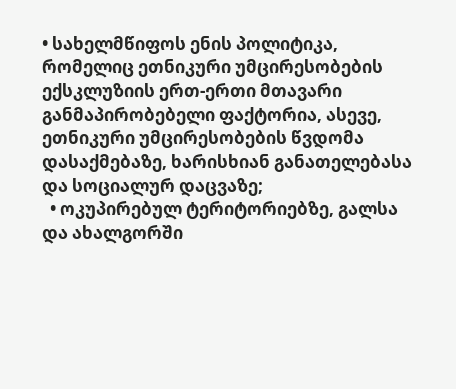• სახელმწიფოს ენის პოლიტიკა, რომელიც ეთნიკური უმცირესობების ექსკლუზიის ერთ-ერთი მთავარი განმაპირობებელი ფაქტორია, ასევე, ეთნიკური უმცირესობების წვდომა დასაქმებაზე, ხარისხიან განათელებასა და სოციალურ დაცვაზე;
  • ოკუპირებულ ტერიტორიებზე, გალსა და ახალგორში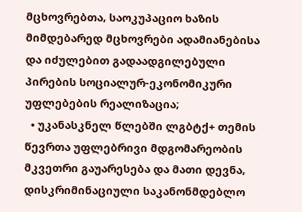მცხოვრებთა, საოკუპაციო ხაზის მიმდებარედ მცხოვრები ადამიანებისა და იძულებით გადაადგილებული პირების სოციალურ-ეკონომიკური უფლებების რეალიზაცია;
  • უკანასკნელ წლებში ლგბტქ+ თემის წევრთა უფლებრივი მდგომარეობის მკვეთრი გაუარესება და მათი დევნა, დისკრიმინაციული საკანონმდებლო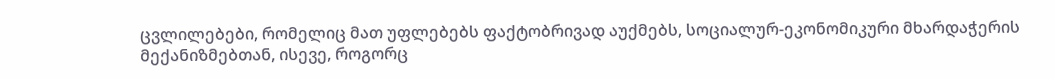ცვლილებები, რომელიც მათ უფლებებს ფაქტობრივად აუქმებს, სოციალურ-ეკონომიკური მხარდაჭერის მექანიზმებთან, ისევე, როგორც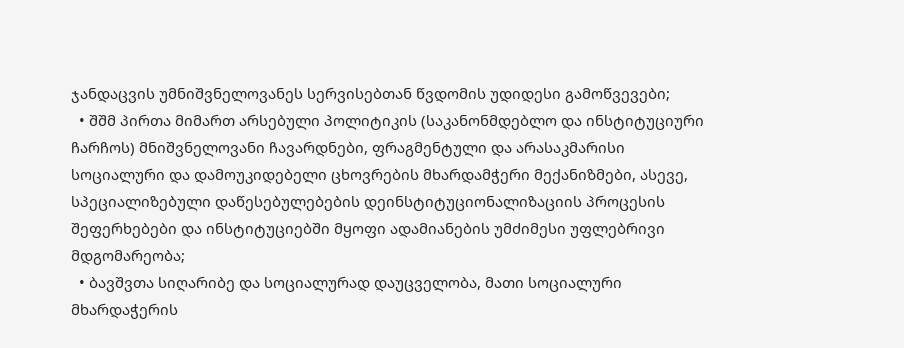ჯანდაცვის უმნიშვნელოვანეს სერვისებთან წვდომის უდიდესი გამოწვევები;
  • შშმ პირთა მიმართ არსებული პოლიტიკის (საკანონმდებლო და ინსტიტუციური ჩარჩოს) მნიშვნელოვანი ჩავარდნები, ფრაგმენტული და არასაკმარისი სოციალური და დამოუკიდებელი ცხოვრების მხარდამჭერი მექანიზმები, ასევე, სპეციალიზებული დაწესებულებების დეინსტიტუციონალიზაციის პროცესის შეფერხებები და ინსტიტუციებში მყოფი ადამიანების უმძიმესი უფლებრივი მდგომარეობა;
  • ბავშვთა სიღარიბე და სოციალურად დაუცველობა, მათი სოციალური მხარდაჭერის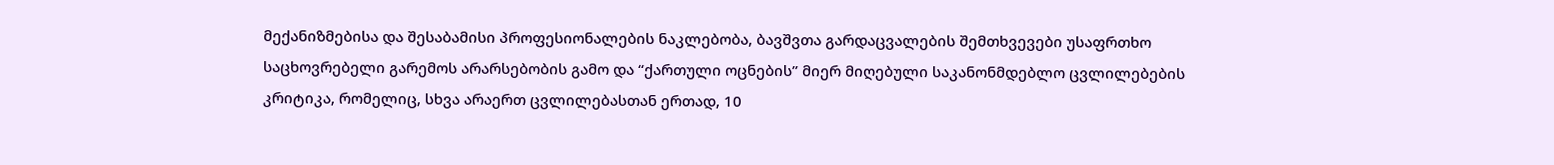მექანიზმებისა და შესაბამისი პროფესიონალების ნაკლებობა, ბავშვთა გარდაცვალების შემთხვევები უსაფრთხო საცხოვრებელი გარემოს არარსებობის გამო და “ქართული ოცნების” მიერ მიღებული საკანონმდებლო ცვლილებების კრიტიკა, რომელიც, სხვა არაერთ ცვლილებასთან ერთად, 10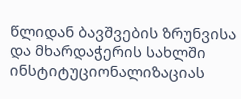წლიდან ბავშვების ზრუნვისა და მხარდაჭერის სახლში ინსტიტუციონალიზაციას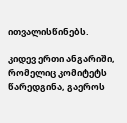ითვალისწინებს.

კიდევ ერთი ანგარიში, რომელიც კომიტეტს წარედგინა, გაეროს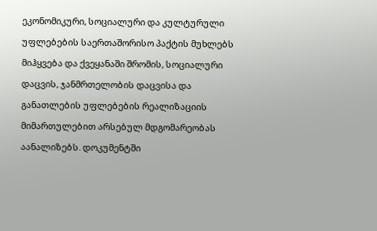ეკონომიკური, სოციალური და კულტურული უფლებების საერთაშორისო პაქტის მუხლებს მიჰყვება და ქვეყანაში შრომის, სოციალური დაცვის, ჯანმრთელობის დაცვისა და განათლების უფლებების რეალიზაციის მიმართულებით არსებულ მდგომარეობას აანალიზებს. დოკუმენტში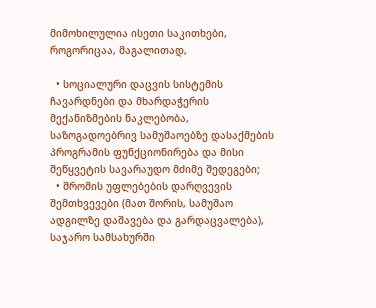მიმოხილულია ისეთი საკითხები, როგორიცაა, მაგალითად,

  • სოციალური დაცვის სისტემის ჩავარდნები და მხარდაჭერის მექანიზმების ნაკლებობა, საზოგადოებრივ სამუშაოებზე დასაქმების პროგრამის ფუნქციონირება და მისი შეწყვეტის სავარაუდო მძიმე შედეგები;
  • შრომის უფლებების დარღვევის შემთხვევები (მათ შორის, სამუშაო ადგილზე დაშავება და გარდაცვალება), საჯარო სამსახურში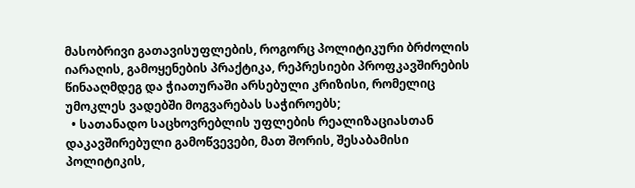მასობრივი გათავისუფლების, როგორც პოლიტიკური ბრძოლის იარაღის, გამოყენების პრაქტიკა, რეპრესიები პროფკავშირების წინააღმდეგ და ჭიათურაში არსებული კრიზისი, რომელიც უმოკლეს ვადებში მოგვარებას საჭიროებს;
  • სათანადო საცხოვრებლის უფლების რეალიზაციასთან დაკავშირებული გამოწვევები, მათ შორის, შესაბამისი პოლიტიკის,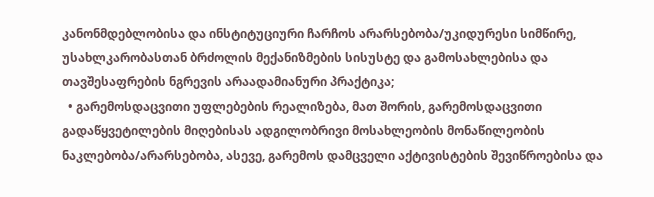კანონმდებლობისა და ინსტიტუციური ჩარჩოს არარსებობა/უკიდურესი სიმწირე, უსახლკარობასთან ბრძოლის მექანიზმების სისუსტე და გამოსახლებისა და თავშესაფრების ნგრევის არაადამიანური პრაქტიკა;
  • გარემოსდაცვითი უფლებების რეალიზება, მათ შორის, გარემოსდაცვითი გადაწყვეტილების მიღებისას ადგილობრივი მოსახლეობის მონაწილეობის ნაკლებობა/არარსებობა, ასევე, გარემოს დამცველი აქტივისტების შევიწროებისა და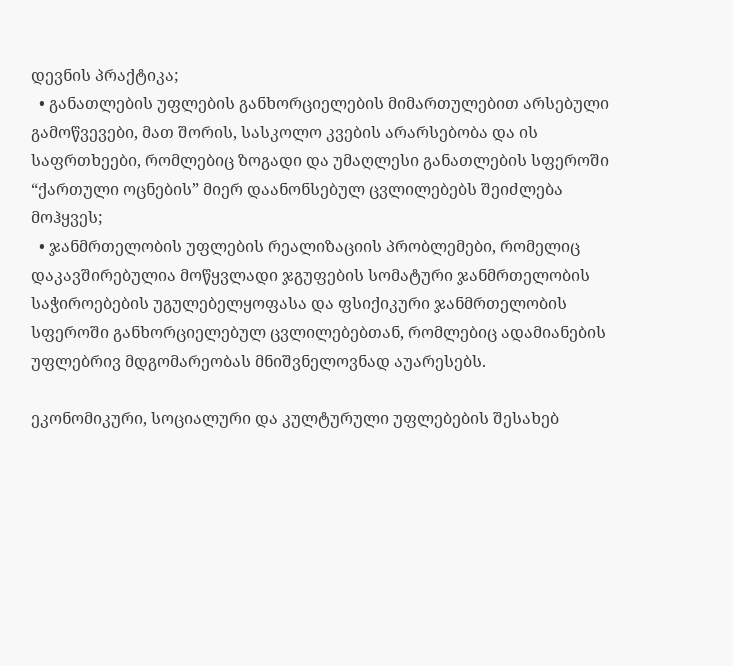დევნის პრაქტიკა;
  • განათლების უფლების განხორციელების მიმართულებით არსებული გამოწვევები, მათ შორის, სასკოლო კვების არარსებობა და ის საფრთხეები, რომლებიც ზოგადი და უმაღლესი განათლების სფეროში “ქართული ოცნების” მიერ დაანონსებულ ცვლილებებს შეიძლება მოჰყვეს;
  • ჯანმრთელობის უფლების რეალიზაციის პრობლემები, რომელიც დაკავშირებულია მოწყვლადი ჯგუფების სომატური ჯანმრთელობის საჭიროებების უგულებელყოფასა და ფსიქიკური ჯანმრთელობის სფეროში განხორციელებულ ცვლილებებთან, რომლებიც ადამიანების უფლებრივ მდგომარეობას მნიშვნელოვნად აუარესებს.

ეკონომიკური, სოციალური და კულტურული უფლებების შესახებ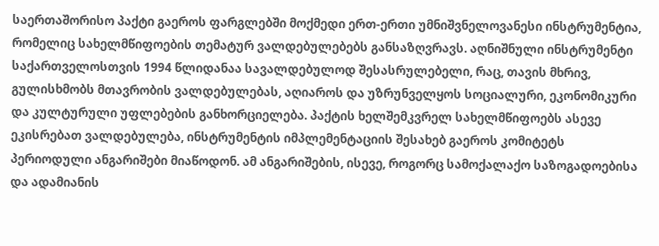საერთაშორისო პაქტი გაეროს ფარგლებში მოქმედი ერთ-ერთი უმნიშვნელოვანესი ინსტრუმენტია, რომელიც სახელმწიფოების თემატურ ვალდებულებებს განსაზღვრავს. აღნიშნული ინსტრუმენტი საქართველოსთვის 1994 წლიდანაა სავალდებულოდ შესასრულებელი, რაც, თავის მხრივ, გულისხმობს მთავრობის ვალდებულებას, აღიაროს და უზრუნველყოს სოციალური, ეკონომიკური და კულტურული უფლებების განხორციელება. პაქტის ხელშემკვრელ სახელმწიფოებს ასევე ეკისრებათ ვალდებულება, ინსტრუმენტის იმპლემენტაციის შესახებ გაეროს კომიტეტს პერიოდული ანგარიშები მიაწოდონ. ამ ანგარიშების, ისევე, როგორც სამოქალაქო საზოგადოებისა და ადამიანის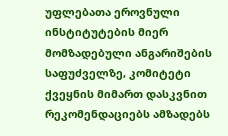უფლებათა ეროვნული ინსტიტუტების მიერ მომზადებული ანგარიშების საფუძველზე, კომიტეტი ქვეყნის მიმართ დასკვნით რეკომენდაციებს ამზადებს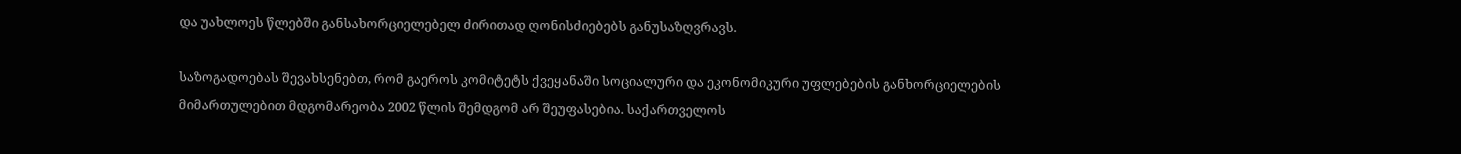და უახლოეს წლებში განსახორციელებელ ძირითად ღონისძიებებს განუსაზღვრავს.

საზოგადოებას შევახსენებთ, რომ გაეროს კომიტეტს ქვეყანაში სოციალური და ეკონომიკური უფლებების განხორციელების მიმართულებით მდგომარეობა 2002 წლის შემდგომ არ შეუფასებია. საქართველოს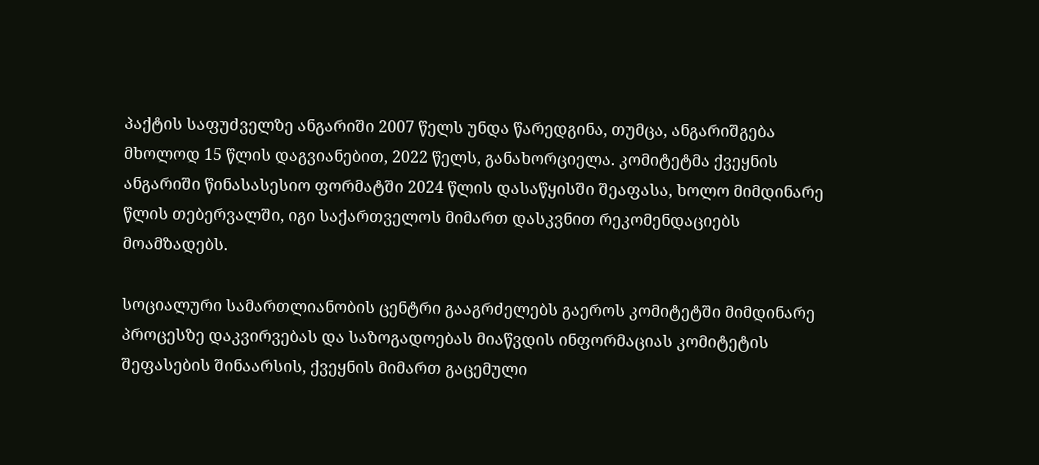პაქტის საფუძველზე ანგარიში 2007 წელს უნდა წარედგინა, თუმცა, ანგარიშგება მხოლოდ 15 წლის დაგვიანებით, 2022 წელს, განახორციელა. კომიტეტმა ქვეყნის ანგარიში წინასასესიო ფორმატში 2024 წლის დასაწყისში შეაფასა, ხოლო მიმდინარე წლის თებერვალში, იგი საქართველოს მიმართ დასკვნით რეკომენდაციებს მოამზადებს.

სოციალური სამართლიანობის ცენტრი გააგრძელებს გაეროს კომიტეტში მიმდინარე პროცესზე დაკვირვებას და საზოგადოებას მიაწვდის ინფორმაციას კომიტეტის შეფასების შინაარსის, ქვეყნის მიმართ გაცემული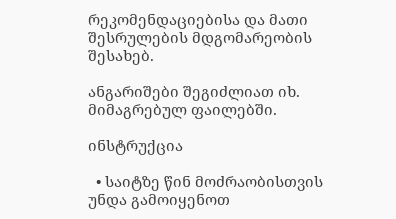რეკომენდაციებისა და მათი შესრულების მდგომარეობის შესახებ.

ანგარიშები შეგიძლიათ იხ. მიმაგრებულ ფაილებში.

ინსტრუქცია

  • საიტზე წინ მოძრაობისთვის უნდა გამოიყენოთ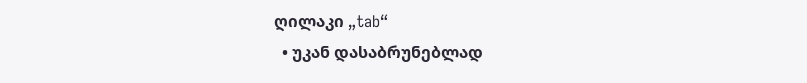ღილაკი „tab“
  • უკან დასაბრუნებლად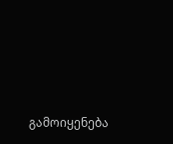გამოიყენება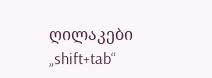ღილაკები „shift+tab“